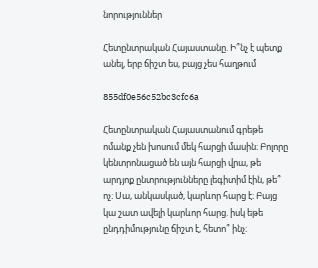նորություններ

Հետընտրական Հայաստանը. Ի՞նչ է պետք անել, երբ ճիշտ ես, բայց չես հաղթում

855df0e56c52bc3cfc6a

Հետընտրական Հայաստանում գրեթե ոմանք չեն խոսում մեկ հարցի մասին։ Բոլորը կենտրոնացած են այն հարցի վրա, թե արդյոք ընտրությունները լեգիտիմ էին, թե՞ ոչ։ Սա, անկասկած, կարևոր հարց է։ Բայց կա շատ ավելի կարևոր հարց. իսկ եթե ընդդիմությունը ճիշտ է, հետո՞ ինչ։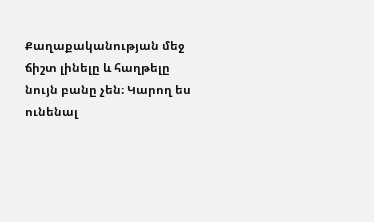Քաղաքականության մեջ ճիշտ լինելը և հաղթելը նույն բանը չեն։ Կարող ես ունենալ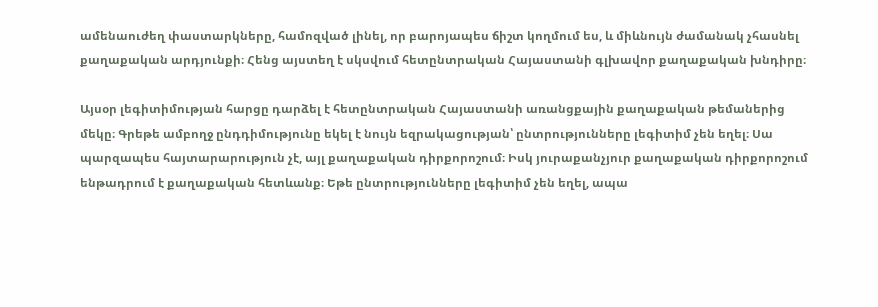ամենաուժեղ փաստարկները, համոզված լինել, որ բարոյապես ճիշտ կողմում ես, և միևնույն ժամանակ չհասնել քաղաքական արդյունքի։ Հենց այստեղ է սկսվում հետընտրական Հայաստանի գլխավոր քաղաքական խնդիրը։

Այսօր լեգիտիմության հարցը դարձել է հետընտրական Հայաստանի առանցքային քաղաքական թեմաներից մեկը։ Գրեթե ամբողջ ընդդիմությունը եկել է նույն եզրակացության՝ ընտրությունները լեգիտիմ չեն եղել։ Սա պարզապես հայտարարություն չէ, այլ քաղաքական դիրքորոշում։ Իսկ յուրաքանչյուր քաղաքական դիրքորոշում ենթադրում է քաղաքական հետևանք։ Եթե ընտրությունները լեգիտիմ չեն եղել, ապա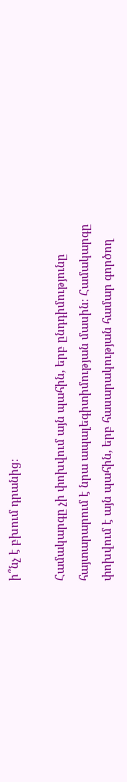ի՞նչ է բխում դրանից։

Համակարգը չի փոխվում այն պահին, երբ ընդդիմությունը հայտարարում է նրա ապալեգիտիմության մասին։ Համակարգը փոխվում է այն պահին, երբ հասարակության համար գործող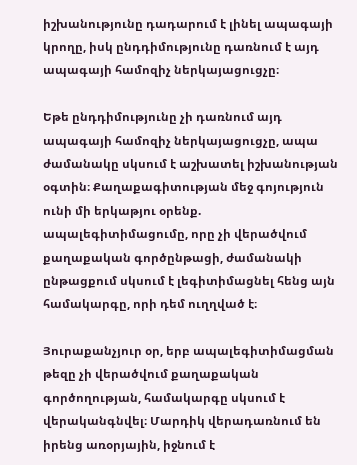իշխանությունը դադարում է լինել ապագայի կրողը, իսկ ընդդիմությունը դառնում է այդ ապագայի համոզիչ ներկայացուցչը։

Եթե ընդդիմությունը չի դառնում այդ ապագայի համոզիչ ներկայացուցչը, ապա ժամանակը սկսում է աշխատել իշխանության օգտին։ Քաղաքագիտության մեջ գոյություն ունի մի երկաթյու օրենք. ապալեգիտիմացումը, որը չի վերածվում քաղաքական գործընթացի, ժամանակի ընթացքում սկսում է լեգիտիմացնել հենց այն համակարգը, որի դեմ ուղղված է։

Յուրաքանչյուր օր, երբ ապալեգիտիմացման թեզը չի վերածվում քաղաքական գործողության, համակարգը սկսում է վերականգնվել։ Մարդիկ վերադառնում են իրենց առօրյային, իջնում է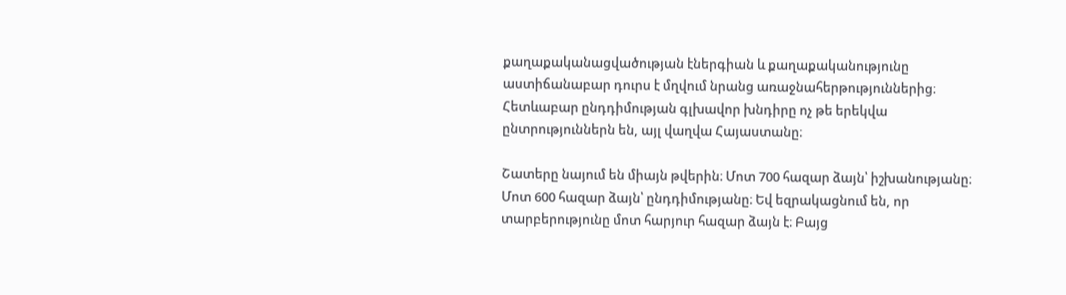քաղաքականացվածության էներգիան և քաղաքականությունը աստիճանաբար դուրս է մղվում նրանց առաջնահերթություններից։ Հետևաբար ընդդիմության գլխավոր խնդիրը ոչ թե երեկվա ընտրություններն են, այլ վաղվա Հայաստանը։

Շատերը նայում են միայն թվերին։ Մոտ 700 հազար ձայն՝ իշխանությանը։ Մոտ 600 հազար ձայն՝ ընդդիմությանը։ Եվ եզրակացնում են, որ տարբերությունը մոտ հարյուր հազար ձայն է։ Բայց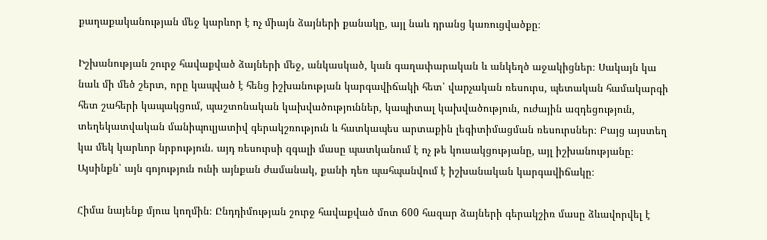քաղաքականության մեջ կարևոր է ոչ միայն ձայների քանակը, այլ նաև դրանց կառուցվածքը։

Իշխանության շուրջ հավաքված ձայների մեջ, անկասկած, կան գաղափարական և անկեղծ աջակիցներ։ Սակայն կա նաև մի մեծ շերտ, որը կապված է հենց իշխանության կարգավիճակի հետ՝ վարչական ռեսուրս, պետական համակարգի հետ շահերի կապակցում, պաշտոնական կախվածություններ, կապիտալ կախվածություն, ուժային ազդեցություն, տեղեկատվական մանիպուլյատիվ գերակշռություն և հատկապես արտաքին լեգիտիմացման ռեսուրսներ։ Բայց այստեղ կա մեկ կարևոր նրբություն. այդ ռեսուրսի զգալի մասը պատկանում է ոչ թե կուսակցությանը, այլ իշխանությանը։ Այսինքն՝ այն գոյություն ունի այնքան ժամանակ, քանի դեռ պահպանվում է իշխանական կարգավիճակը։

Հիմա նայենք մյուս կողմին։ Ընդդիմության շուրջ հավաքված մոտ 600 հազար ձայների գերակշիռ մասը ձևավորվել է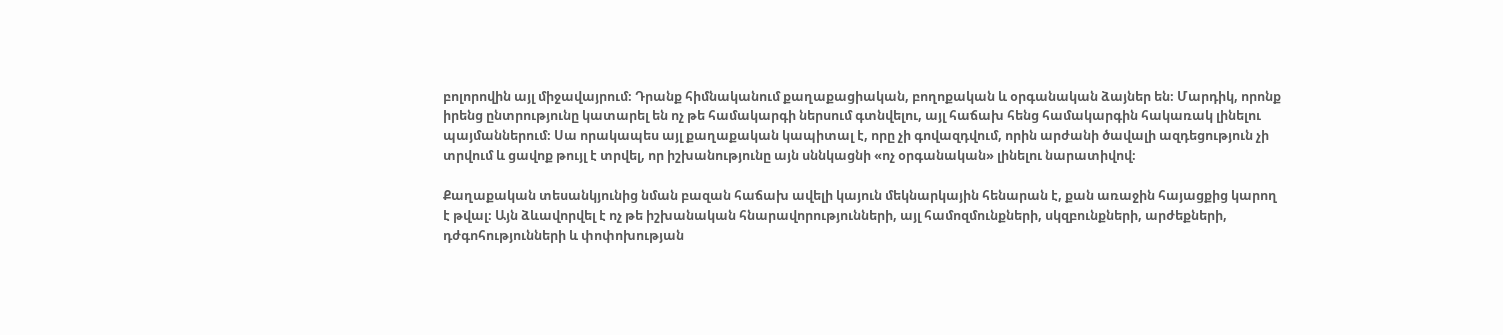բոլորովին այլ միջավայրում։ Դրանք հիմնականում քաղաքացիական, բողոքական և օրգանական ձայներ են։ Մարդիկ, որոնք իրենց ընտրությունը կատարել են ոչ թե համակարգի ներսում գտնվելու, այլ հաճախ հենց համակարգին հակառակ լինելու պայմաններում։ Սա որակապես այլ քաղաքական կապիտալ է, որը չի գովազդվում, որին արժանի ծավալի ազդեցություն չի տրվում և ցավոք թույլ է տրվել, որ իշխանությունը այն սննկացնի «ոչ օրգանական» լինելու նարատիվով։

Քաղաքական տեսանկյունից նման բազան հաճախ ավելի կայուն մեկնարկային հենարան է, քան առաջին հայացքից կարող է թվալ։ Այն ձևավորվել է ոչ թե իշխանական հնարավորությունների, այլ համոզմունքների, սկզբունքների, արժեքների, դժգոհությունների և փոփոխության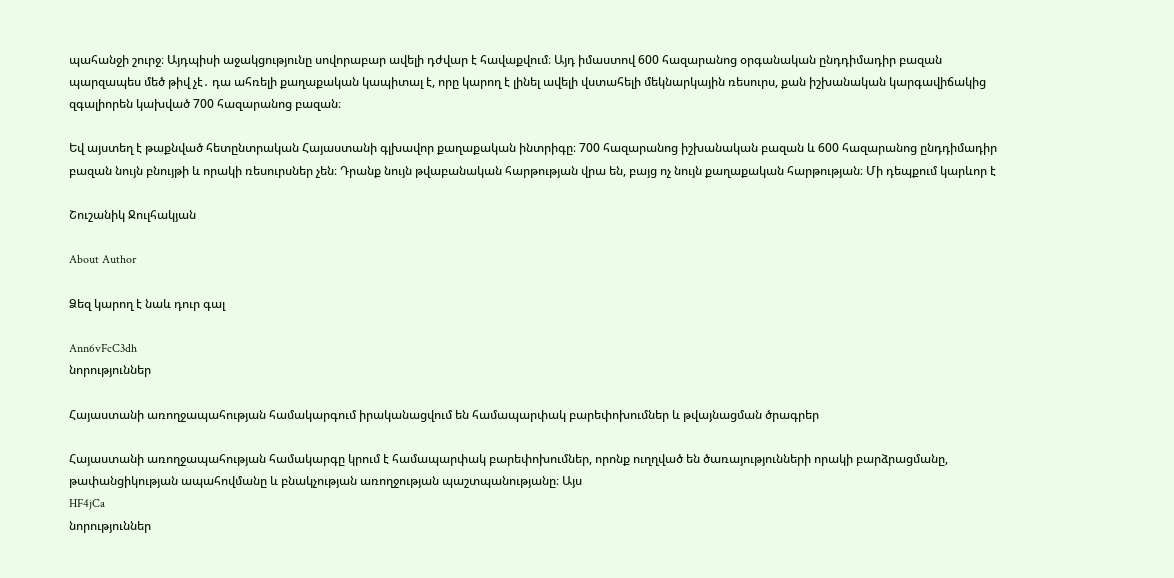պահանջի շուրջ։ Այդպիսի աջակցությունը սովորաբար ավելի դժվար է հավաքվում։ Այդ իմաստով 600 հազարանոց օրգանական ընդդիմադիր բազան պարզապես մեծ թիվ չէ․ դա ահռելի քաղաքական կապիտալ է, որը կարող է լինել ավելի վստահելի մեկնարկային ռեսուրս, քան իշխանական կարգավիճակից զգալիորեն կախված 700 հազարանոց բազան։

Եվ այստեղ է թաքնված հետընտրական Հայաստանի գլխավոր քաղաքական ինտրիգը։ 700 հազարանոց իշխանական բազան և 600 հազարանոց ընդդիմադիր բազան նույն բնույթի և որակի ռեսուրսներ չեն։ Դրանք նույն թվաբանական հարթության վրա են, բայց ոչ նույն քաղաքական հարթության։ Մի դեպքում կարևոր է

Շուշանիկ Ջուլհակյան

About Author

Ձեզ կարող է նաև դուր գալ

Ann6vFcC3dh
նորություններ

Հայաստանի առողջապահության համակարգում իրականացվում են համապարփակ բարեփոխումներ և թվայնացման ծրագրեր

Հայաստանի առողջապահության համակարգը կրում է համապարփակ բարեփոխումներ, որոնք ուղղված են ծառայությունների որակի բարձրացմանը, թափանցիկության ապահովմանը և բնակչության առողջության պաշտպանությանը։ Այս
HF4jCa
նորություններ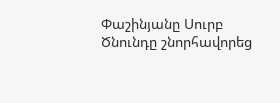Փաշինյանը Սուրբ Ծնունդը շնորհավորեց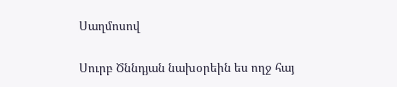Սաղմոսով

Սուրբ Ծննդյան նախօրեին ես ողջ հայ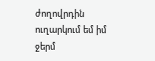ժողովրդին ուղարկում եմ իմ ջերմ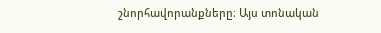շնորհավորանքները։ Այս տոնական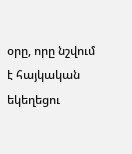օրը, որը նշվում է հայկական եկեղեցու